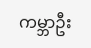ကမ္ဘာဦး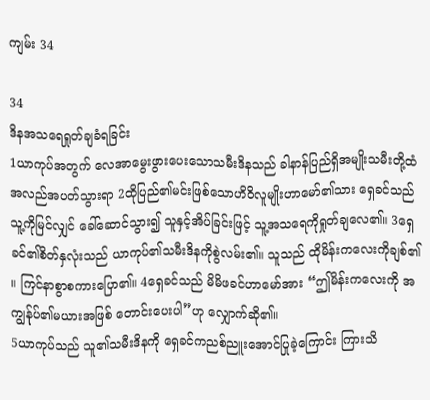ကျမ်း 34

34
ဒိနအသရေရှုတ်ချခံရခြင်း
1ယာကုပ်အတွက် လေအာမွေးဖွားပေးသောသမီးဒိနသည် ခါနာန်ပြည်ရှိအမျိုးသမီးတို့ထံ အလည်အပတ်သွားရာ 2ထိုပြည်၏မင်းဖြစ်သောဟိဝိလူမျိုးဟာမော်၏သား ရှေခင်သည် သူ့ကိုမြင်လျှင် ခေါ်ဆောင်သွား၍ သူနှင့်အိပ်ခြင်းဖြင့် သူ့အသရေကိုရှုတ်ချလေ၏။ 3ရှေခင်၏စိတ်နှလုံးသည် ယာကုပ်၏သမီးဒိနကိုစွဲလမ်း၏။ သူသည် ထိုမိန်းကလေးကိုချစ်၏။ ကြင်နာစွာစကားပြော၏။ 4ရှေခင်သည် မိမိဖခင်ဟာမော်အား “ဤမိန်းကလေးကို အကျွန်ုပ်၏မယားအဖြစ် တောင်းပေးပါ”ဟု လျှောက်ဆို၏။
5ယာကုပ်သည် သူ၏သမီးဒိနကို ရှေခင်ကညစ်ညူးအောင်ပြုခဲ့ကြောင်း ကြားသိ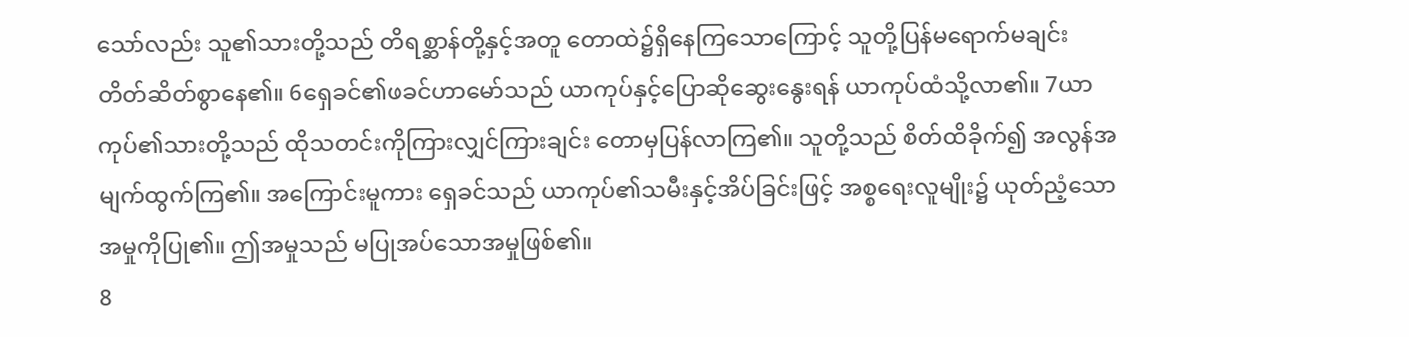သော်လည်း သူ၏သားတို့သည် တိရစ္ဆာန်တို့နှင့်အတူ တောထဲ၌ရှိနေကြသောကြောင့် သူတို့ပြန်မရောက်မချင်း တိတ်ဆိတ်စွာနေ၏။ 6ရှေခင်၏ဖခင်ဟာမော်သည် ယာကုပ်နှင့်ပြောဆိုဆွေးနွေးရန် ယာကုပ်ထံသို့လာ၏။ 7ယာကုပ်၏သားတို့သည် ထိုသတင်းကိုကြားလျှင်ကြားချင်း တောမှပြန်လာကြ၏။ သူတို့သည် စိတ်ထိခိုက်၍ အလွန်အမျက်ထွက်ကြ၏။ အကြောင်းမူကား ရှေခင်သည် ယာကုပ်၏သမီးနှင့်အိပ်ခြင်းဖြင့် အစ္စရေးလူမျိုး၌ ယုတ်ညံ့သောအမှုကိုပြု၏။ ဤအမှုသည် မပြုအပ်သောအမှုဖြစ်၏။
8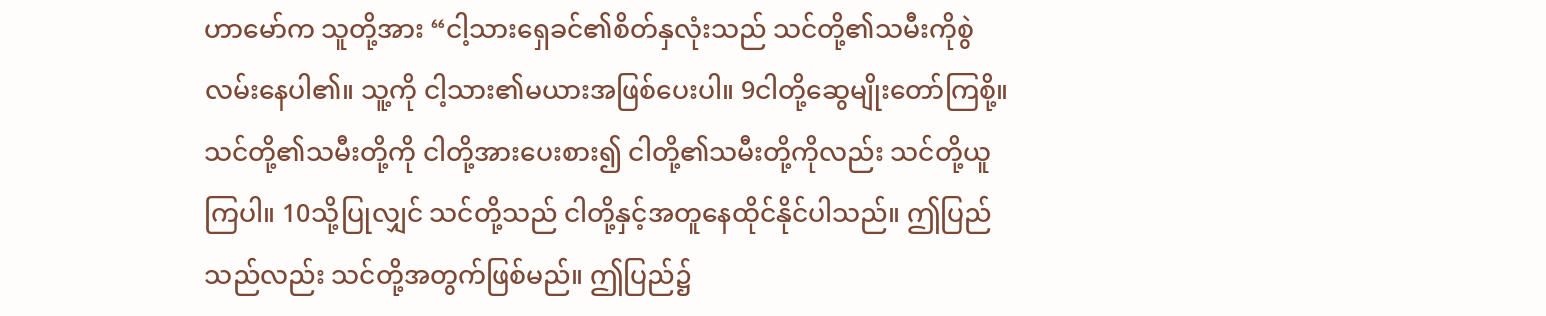ဟာမော်က သူတို့အား “ငါ့သားရှေခင်၏စိတ်နှလုံးသည် သင်တို့၏သမီးကိုစွဲလမ်းနေပါ၏။ သူ့ကို ငါ့သား၏မယားအဖြစ်ပေးပါ။ 9ငါတို့ဆွေမျိုးတော်ကြစို့။ သင်တို့၏သမီးတို့ကို ငါတို့အားပေးစား၍ ငါတို့၏သမီးတို့ကိုလည်း သင်တို့ယူကြပါ။ 10သို့ပြုလျှင် သင်တို့သည် ငါတို့နှင့်အတူနေထိုင်နိုင်ပါသည်။ ဤပြည်သည်လည်း သင်တို့အတွက်ဖြစ်မည်။ ဤပြည်၌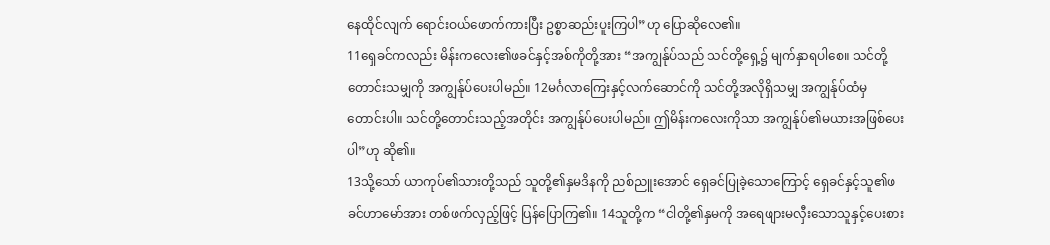နေထိုင်လျက် ရောင်းဝယ်ဖောက်ကားပြီး ဥစ္စာဆည်းပူးကြပါ”ဟု ပြောဆိုလေ၏။
11ရှေခင်ကလည်း မိန်းကလေး၏ဖခင်နှင့်အစ်ကိုတို့အား “အကျွန်ုပ်သည် သင်တို့ရှေ့၌ မျက်နှာရပါစေ။ သင်တို့တောင်းသမျှကို အကျွန်ုပ်ပေးပါမည်။ 12မင်္ဂလာကြေးနှင့်လက်ဆောင်ကို သင်တို့အလိုရှိသမျှ အကျွန်ုပ်ထံမှတောင်းပါ။ သင်တို့တောင်းသည့်အတိုင်း အကျွန်ုပ်ပေးပါမည်။ ဤမိန်းကလေးကိုသာ အကျွန်ုပ်၏မယားအဖြစ်ပေးပါ”ဟု ဆို၏။
13သို့သော် ယာကုပ်၏သားတို့သည် သူတို့၏နှမဒိနကို ညစ်ညူးအောင် ရှေခင်ပြုခဲ့သောကြောင့် ရှေခင်နှင့်သူ၏ဖခင်ဟာမော်အား တစ်ဖက်လှည့်ဖြင့် ပြန်ပြောကြ၏။ 14သူတို့က “ငါတို့၏နှမကို အရေဖျားမလှီးသောသူနှင့်ပေးစား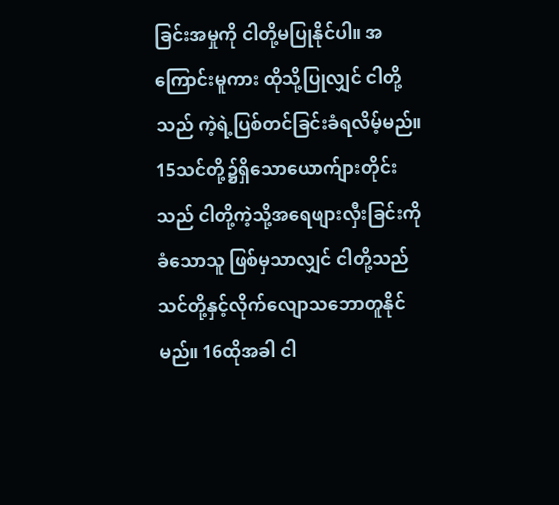ခြင်းအမှုကို ငါတို့မပြုနိုင်ပါ။ အကြောင်းမူကား ထိုသို့ပြုလျှင် ငါတို့သည် ကဲ့ရဲ့ပြစ်တင်ခြင်းခံရလိမ့်မည်။ 15သင်တို့၌ရှိသောယောက်ျားတိုင်းသည် ငါတို့ကဲ့သို့အရေဖျားလှီးခြင်းကိုခံသောသူ ဖြစ်မှသာလျှင် ငါတို့သည် သင်တို့နှင့်လိုက်လျောသဘောတူနိုင်မည်။ 16ထိုအခါ ငါ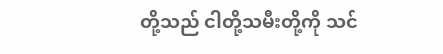တို့သည် ငါတို့သမီးတို့ကို သင်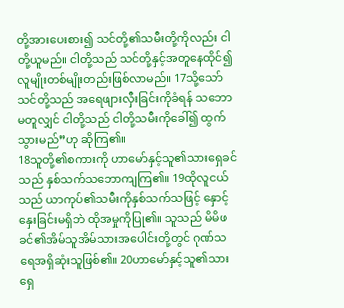တို့အားပေးစား၍ သင်တို့၏သမီးတို့ကိုလည်း ငါတို့ယူမည်။ ငါတို့သည် သင်တို့နှင့်အတူနေထိုင်၍ လူမျိုးတစ်မျိုးတည်းဖြစ်လာမည်။ 17သို့သော် သင်တို့သည် အရေဖျားလှီးခြင်းကိုခံရန် သဘောမတူလျှင် ငါတို့သည် ငါတို့သမီးကိုခေါ်၍ ထွက်သွားမည်”ဟု ဆိုကြ၏။
18သူတို့၏စကားကို ဟာမော်နှင့်သူ၏သားရှေခင်သည် နှစ်သက်သဘောကျကြ၏။ 19ထိုလူငယ်သည် ယာကုပ်၏သမီးကိုနှစ်သက်သဖြင့် နှောင့်နှေးခြင်းမရှိဘဲ ထိုအမှုကိုပြု၏။ သူသည် မိမိဖခင်၏အိမ်သူအိမ်သားအပေါင်းတို့တွင် ဂုဏ်သရေအရှိဆုံးသူဖြစ်၏။ 20ဟာမော်နှင့်သူ၏သားရှေ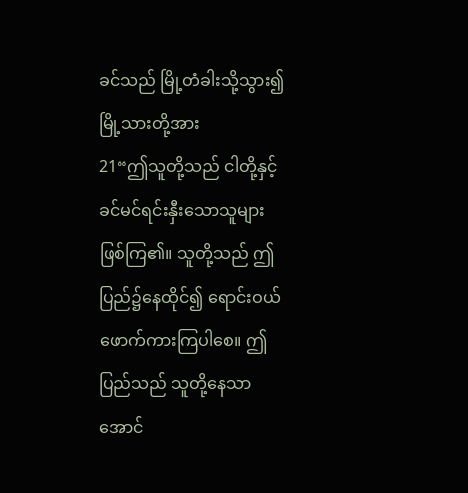ခင်သည် မြို့တံခါးသို့သွား၍ မြို့သားတို့အား
21“ဤသူတို့သည် ငါတို့နှင့်ခင်မင်ရင်းနှီးသောသူများဖြစ်ကြ၏။ သူတို့သည် ဤပြည်၌နေထိုင်၍ ရောင်းဝယ်ဖောက်ကားကြပါစေ။ ဤပြည်သည် သူတို့နေသာအောင်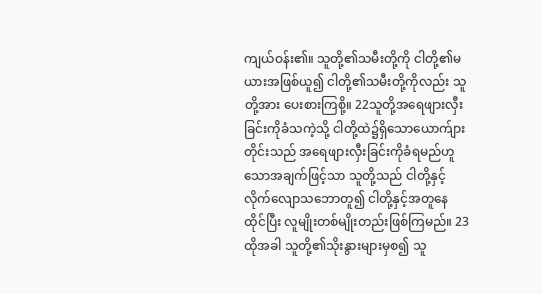ကျယ်ဝန်း၏။ သူတို့၏သမီးတို့ကို ငါတို့၏မယားအဖြစ်ယူ၍ ငါတို့၏သမီးတို့ကိုလည်း သူတို့အား ပေးစားကြစို့။ 22သူတို့အရေဖျားလှီးခြင်းကိုခံသကဲ့သို့ ငါတို့ထဲ၌ရှိသောယောက်ျားတိုင်းသည် အရေဖျားလှီးခြင်းကိုခံရမည်ဟူသောအချက်ဖြင့်သာ သူတို့သည် ငါတို့နှင့်လိုက်လျောသဘောတူ၍ ငါတို့နှင့်အတူနေထိုင်ပြီး လူမျိုးတစ်မျိုးတည်းဖြစ်ကြမည်။ 23ထိုအခါ သူတို့၏သိုးနွားများမှစ၍ သူ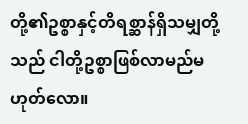တို့၏ဥစ္စာနှင့်တိရစ္ဆာန်ရှိသမျှတို့သည် ငါတို့ဥစ္စာဖြစ်လာမည်မဟုတ်လော။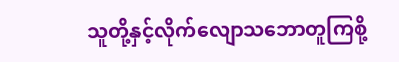သူတို့နှင့်လိုက်လျောသဘောတူကြစို့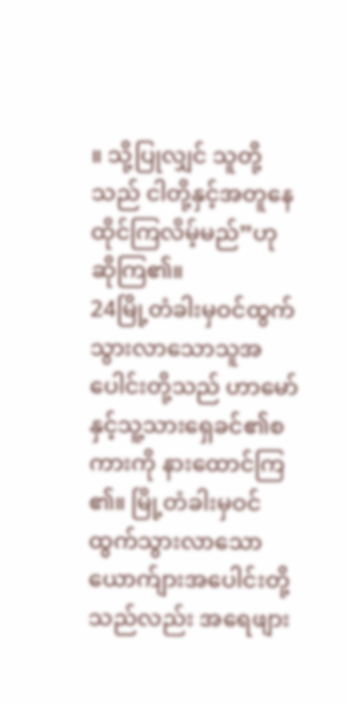။ သို့ပြုလျှင် သူတို့သည် ငါတို့နှင့်အတူနေထိုင်ကြလိမ့်မည်”ဟု ဆိုကြ၏။
24မြို့တံခါးမှဝင်ထွက်သွားလာသောသူအပေါင်းတို့သည် ဟာမော်နှင့်သူ့သားရှေခင်၏စကားကို နားထောင်ကြ၏။ မြို့တံခါးမှဝင်ထွက်သွားလာသောယောက်ျားအပေါင်းတို့သည်လည်း အရေဖျား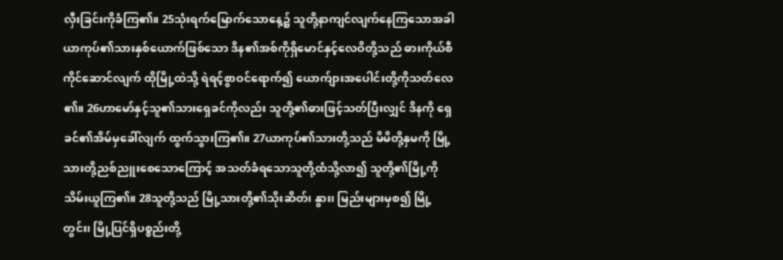လှီးခြင်းကိုခံကြ၏။ 25သုံးရက်မြောက်သောနေ့၌ သူတို့နာကျင်လျက်နေကြသောအခါ ယာကုပ်၏သားနှစ်ယောက်ဖြစ်သော ဒိန၏အစ်ကိုရှိမောင်နှင့်လေဝိတို့သည် ဓားကိုယ်စီကိုင်ဆောင်လျက် ထိုမြို့ထဲသို့ ရဲရင့်စွာဝင်ရောက်၍ ယောက်ျားအပေါင်းတို့ကိုသတ်လေ၏။ 26ဟာမော်နှင့်သူ၏သားရှေခင်ကိုလည်း သူတို့၏ဓားဖြင့်သတ်ပြီးလျှင် ဒိနကို ရှေခင်၏အိမ်မှခေါ်လျက် ထွက်သွားကြ၏။ 27ယာကုပ်၏သားတို့သည် မိမိတို့နှမကို မြို့သားတို့ညစ်ညူးစေသောကြောင့် အသတ်ခံရသောသူတို့ထံသို့လာ၍ သူတို့၏မြို့ကို သိမ်းယူကြ၏။ 28သူတို့သည် မြို့သားတို့၏သိုးဆိတ်၊ နွား၊ မြည်းများမှစ၍ မြို့တွင်း၊ မြို့ပြင်ရှိပစ္စည်းတို့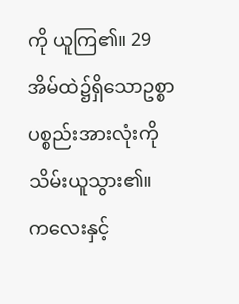ကို ယူကြ၏။ 29အိမ်ထဲ၌ရှိသောဥစ္စာပစ္စည်းအားလုံးကို သိမ်းယူသွား၏။ ကလေးနှင့်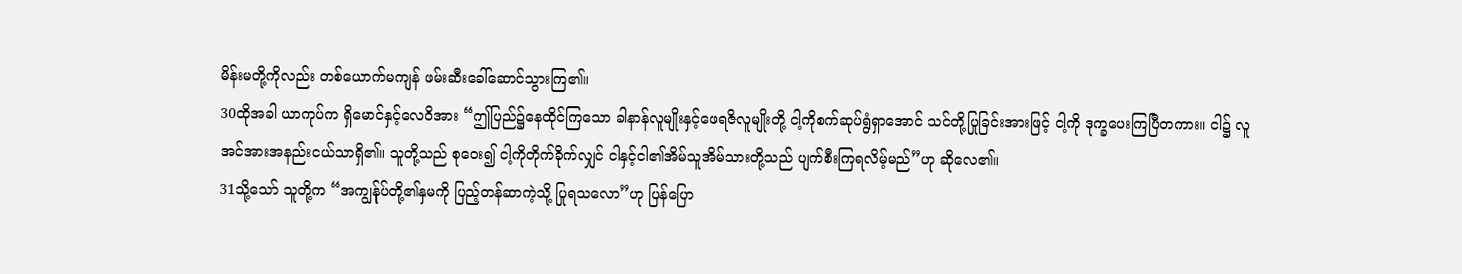မိန်းမတို့ကိုလည်း တစ်ယောက်မကျန် ဖမ်းဆီးခေါ်ဆောင်သွားကြ၏။
30ထိုအခါ ယာကုပ်က ရှိမောင်နှင့်လေဝိအား “ဤပြည်၌နေထိုင်ကြသော ခါနာန်လူမျိုးနှင့်ဖေရဇိလူမျိုးတို့ ငါ့ကိုစက်ဆုပ်ရွံရှာအောင် သင်တို့ပြုခြင်းအားဖြင့် ငါ့ကို ဒုက္ခပေးကြပြီတကား။ ငါ၌ လူအင်အားအနည်းငယ်သာရှိ၏။ သူတို့သည် စုဝေး၍ ငါ့ကိုတိုက်ခိုက်လျှင် ငါနှင့်ငါ၏အိမ်သူအိမ်သားတို့သည် ပျက်စီးကြရလိမ့်မည်”ဟု ဆိုလေ၏။
31သို့သော် သူတို့က “အကျွန်ုပ်တို့၏နှမကို ပြည့်တန်ဆာကဲ့သို့ ပြုရသလော”ဟု ပြန်ပြော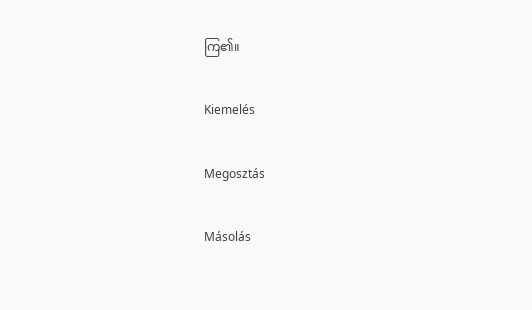ကြ၏။

Kiemelés

Megosztás

Másolás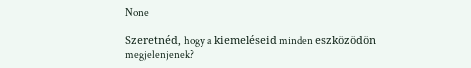None

Szeretnéd, hogy a kiemeléseid minden eszközödön megjelenjenek?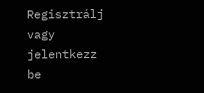Regisztrálj vagy jelentkezz be